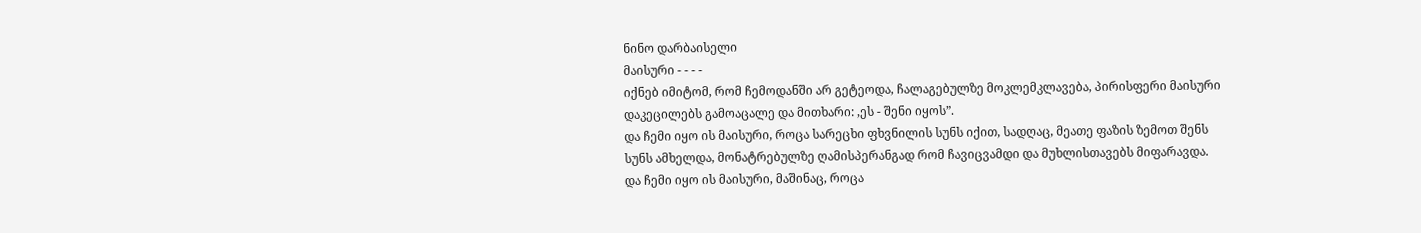ნინო დარბაისელი
მაისური - - - -
იქნებ იმიტომ, რომ ჩემოდანში არ გეტეოდა, ჩალაგებულზე მოკლემკლავება, პირისფერი მაისური დაკეცილებს გამოაცალე და მითხარი: ,ეს - შენი იყოს”.
და ჩემი იყო ის მაისური, როცა სარეცხი ფხვნილის სუნს იქით, სადღაც, მეათე ფაზის ზემოთ შენს სუნს ამხელდა, მონატრებულზე ღამისპერანგად რომ ჩავიცვამდი და მუხლისთავებს მიფარავდა.
და ჩემი იყო ის მაისური, მაშინაც, როცა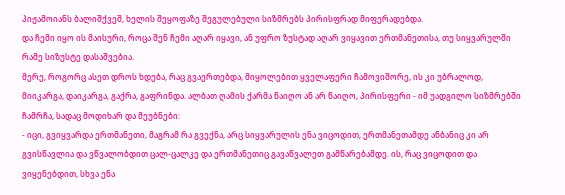პიჟამოიანს ბალიშქვეშ, ხელის შეყოფაზე შეგულებული სიზმრებს პირისფრად მიფერადებდა.
და ჩემი იყო ის მაისური, როცა შენ ჩემი აღარ იყავი, ან უფრო ზუსტად აღარ ვიყავით ერთმანეთისა, თუ სიყვარულში რამე სიზუსტე დასაშვებია.
მერე, როგორც ასეთ დროს ხდება, რაც გვაერთებდა, მიყოლებით ყველაფერი ჩამოვიშორე, ის კი უბრალოდ, მიიკარგა, დაიკარგა, გაქრა, გაფრინდა. ალბათ ღამის ქარმა წაიღო ან არ წაიღო, პირისფერი - იმ უადგილო სიზმრებში ჩამრჩა, სადაც მოდიხარ და მეუბნები:
- იცი, გვიყვარდა ერთმანეთი, მაგრამ რა გვექნა, არც სიყვარულის ენა ვიცოდით, ერთმანეთამდე ანბანიც კი არ გვისწავლია და ვწვალობდით ცალ-ცალკე და ერთმანეთიც გავაწვალეთ გამწარებამდე. ის, რაც ვიცოდით და ვიყენებდით, სხვა ენა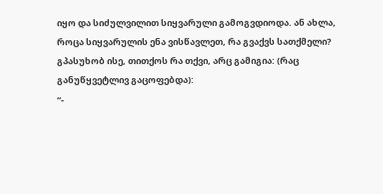იყო და სიძულვილით სიყვარული გამოგვდიოდა. ან ახლა, როცა სიყვარულის ენა ვისწავლეთ, რა გვაქვს სათქმელი?
გპასუხობ ისე, თითქოს რა თქვი, არც გამიგია: (რაც განუწყვეტლივ გაცოფებდა):
“-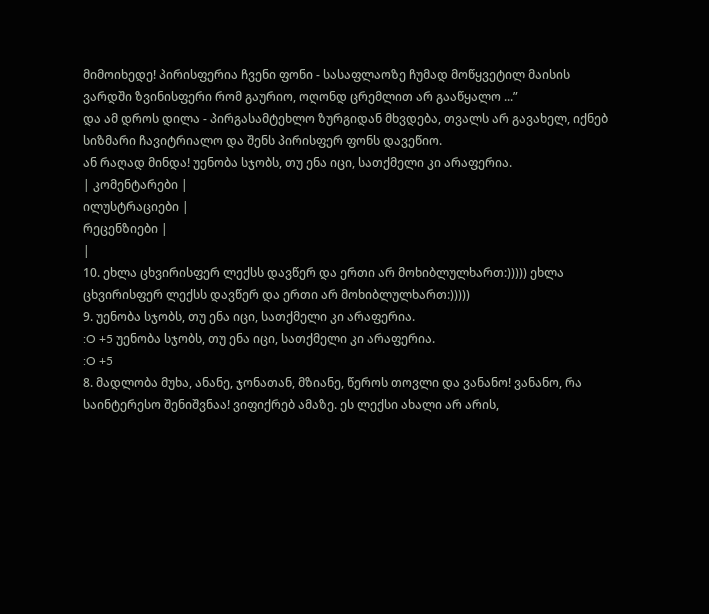მიმოიხედე! პირისფერია ჩვენი ფონი - სასაფლაოზე ჩუმად მოწყვეტილ მაისის ვარდში ზვინისფერი რომ გაურიო, ოღონდ ცრემლით არ გააწყალო ...”
და ამ დროს დილა - პირგასამტეხლო ზურგიდან მხვდება, თვალს არ გავახელ, იქნებ სიზმარი ჩავიტრიალო და შენს პირისფერ ფონს დავეწიო.
ან რაღად მინდა! უენობა სჯობს, თუ ენა იცი, სათქმელი კი არაფერია.
| კომენტარები |
ილუსტრაციები |
რეცენზიები |
|
10. ეხლა ცხვირისფერ ლექსს დავწერ და ერთი არ მოხიბლულხართ:))))) ეხლა ცხვირისფერ ლექსს დავწერ და ერთი არ მოხიბლულხართ:)))))
9. უენობა სჯობს, თუ ენა იცი, სათქმელი კი არაფერია.
:O +5 უენობა სჯობს, თუ ენა იცი, სათქმელი კი არაფერია.
:O +5
8. მადლობა მუხა, ანანე, ჯონათან, მზიანე, წეროს თოვლი და ვანანო! ვანანო, რა საინტერესო შენიშვნაა! ვიფიქრებ ამაზე. ეს ლექსი ახალი არ არის,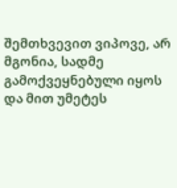შემთხვევით ვიპოვე, არ მგონია, სადმე გამოქვეყნებული იყოს და მით უმეტეს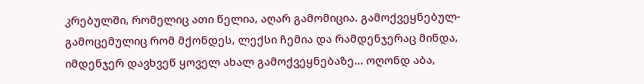კრებულში, რომელიც ათი წელია, აღარ გამომიცია. გამოქვეყნებულ-გამოცემულიც რომ მქონდეს, ლექსი ჩემია და რამდენჯერაც მინდა, იმდენჯერ დავხვეწ ყოველ ახალ გამოქვეყნებაზე... ოღონდ აბა,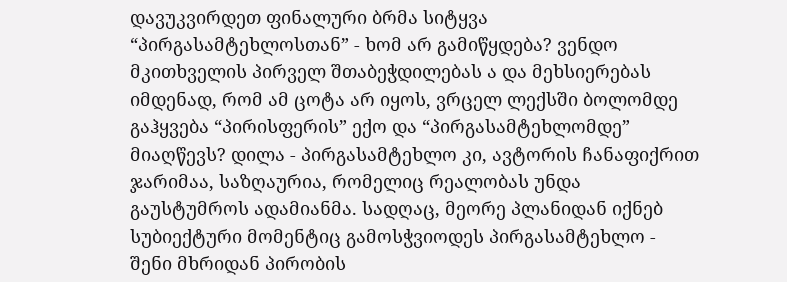დავუკვირდეთ ფინალური ბრმა სიტყვა “პირგასამტეხლოსთან” - ხომ არ გამიწყდება? ვენდო მკითხველის პირველ შთაბეჭდილებას ა და მეხსიერებას იმდენად, რომ ამ ცოტა არ იყოს, ვრცელ ლექსში ბოლომდე გაჰყვება “პირისფერის” ექო და “პირგასამტეხლომდე” მიაღწევს? დილა - პირგასამტეხლო კი, ავტორის ჩანაფიქრით ჯარიმაა, საზღაურია, რომელიც რეალობას უნდა გაუსტუმროს ადამიანმა. სადღაც, მეორე პლანიდან იქნებ სუბიექტური მომენტიც გამოსჭვიოდეს პირგასამტეხლო - შენი მხრიდან პირობის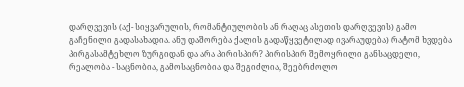დარღვევის (აქ- სიყვარულის, რომანტიულობის ან რაღაც ასეთის დარღვევის) გამო გაჩენილი გადასახადია. ანუ დაშორება ქალის გადაწყვეტილად ივარაუდება) რატომ ხვდება პირგასამტეხლო ზურგიდან და არა პირისპირ? პირისპირ შემოყრილი განსაცდელი, რეალობა - საცნობია, გამოსაცნობია და შეგიძლია, შეებრძოლო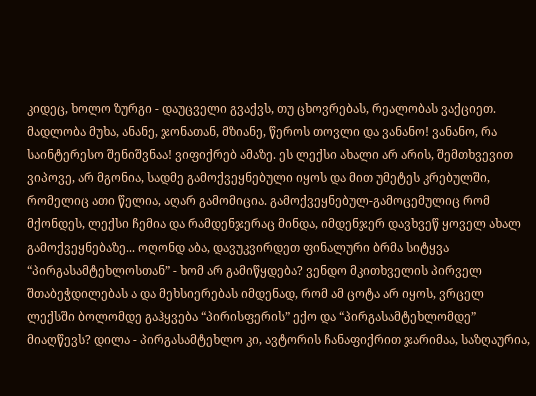კიდეც, ხოლო ზურგი - დაუცველი გვაქვს, თუ ცხოვრებას, რეალობას ვაქციეთ.
მადლობა მუხა, ანანე, ჯონათან, მზიანე, წეროს თოვლი და ვანანო! ვანანო, რა საინტერესო შენიშვნაა! ვიფიქრებ ამაზე. ეს ლექსი ახალი არ არის, შემთხვევით ვიპოვე, არ მგონია, სადმე გამოქვეყნებული იყოს და მით უმეტეს კრებულში, რომელიც ათი წელია, აღარ გამომიცია. გამოქვეყნებულ-გამოცემულიც რომ მქონდეს, ლექსი ჩემია და რამდენჯერაც მინდა, იმდენჯერ დავხვეწ ყოველ ახალ გამოქვეყნებაზე... ოღონდ აბა, დავუკვირდეთ ფინალური ბრმა სიტყვა “პირგასამტეხლოსთან” - ხომ არ გამიწყდება? ვენდო მკითხველის პირველ შთაბეჭდილებას ა და მეხსიერებას იმდენად, რომ ამ ცოტა არ იყოს, ვრცელ ლექსში ბოლომდე გაჰყვება “პირისფერის” ექო და “პირგასამტეხლომდე” მიაღწევს? დილა - პირგასამტეხლო კი, ავტორის ჩანაფიქრით ჯარიმაა, საზღაურია,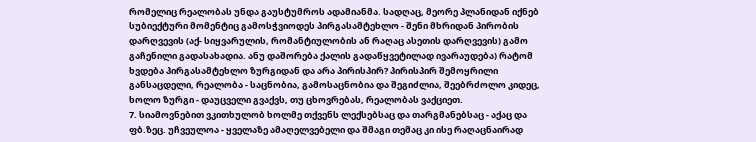რომელიც რეალობას უნდა გაუსტუმროს ადამიანმა. სადღაც, მეორე პლანიდან იქნებ სუბიექტური მომენტიც გამოსჭვიოდეს პირგასამტეხლო - შენი მხრიდან პირობის დარღვევის (აქ- სიყვარულის, რომანტიულობის ან რაღაც ასეთის დარღვევის) გამო გაჩენილი გადასახადია. ანუ დაშორება ქალის გადაწყვეტილად ივარაუდება) რატომ ხვდება პირგასამტეხლო ზურგიდან და არა პირისპირ? პირისპირ შემოყრილი განსაცდელი, რეალობა - საცნობია, გამოსაცნობია და შეგიძლია, შეებრძოლო კიდეც, ხოლო ზურგი - დაუცველი გვაქვს, თუ ცხოვრებას, რეალობას ვაქციეთ.
7. სიამოვნებით ვკითხულობ ხოლმე თქვენს ლექსებსაც და თარგმანებსაც - აქაც და ფბ.ზეც. უჩვეულოა - ყველაზე ამაღელვებელი და შმაგი თემაც კი ისე რაღაცნაირად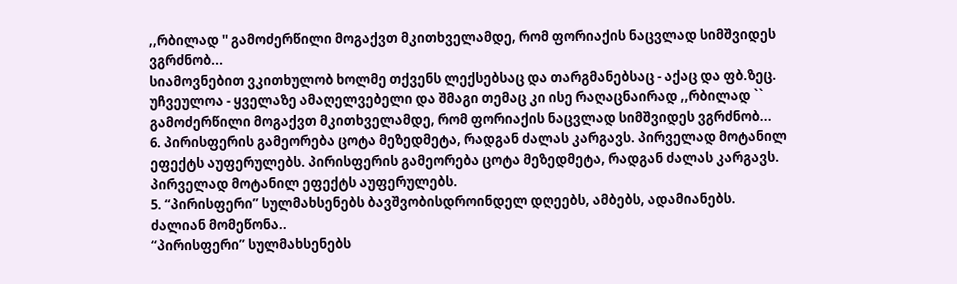,,რბილად '' გამოძერწილი მოგაქვთ მკითხველამდე, რომ ფორიაქის ნაცვლად სიმშვიდეს ვგრძნობ...
სიამოვნებით ვკითხულობ ხოლმე თქვენს ლექსებსაც და თარგმანებსაც - აქაც და ფბ.ზეც. უჩვეულოა - ყველაზე ამაღელვებელი და შმაგი თემაც კი ისე რაღაცნაირად ,,რბილად `` გამოძერწილი მოგაქვთ მკითხველამდე, რომ ფორიაქის ნაცვლად სიმშვიდეს ვგრძნობ...
6. პირისფერის გამეორება ცოტა მეზედმეტა, რადგან ძალას კარგავს. პირველად მოტანილ ეფექტს აუფერულებს. პირისფერის გამეორება ცოტა მეზედმეტა, რადგან ძალას კარგავს. პირველად მოტანილ ეფექტს აუფერულებს.
5. “პირისფერი” სულმახსენებს ბავშვობისდროინდელ დღეებს, ამბებს, ადამიანებს.
ძალიან მომეწონა..
“პირისფერი” სულმახსენებს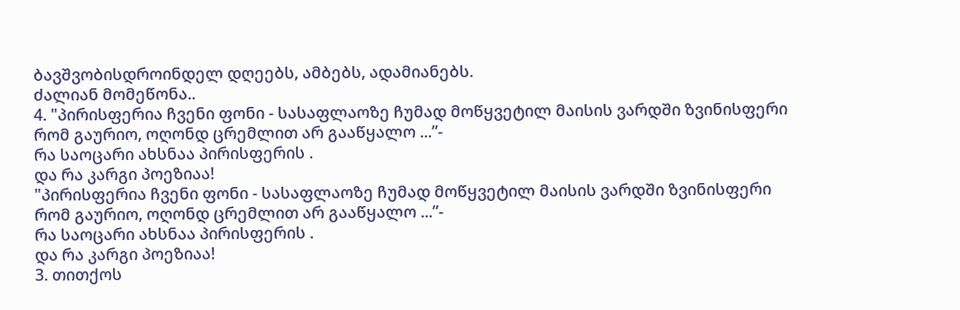ბავშვობისდროინდელ დღეებს, ამბებს, ადამიანებს.
ძალიან მომეწონა..
4. "პირისფერია ჩვენი ფონი - სასაფლაოზე ჩუმად მოწყვეტილ მაისის ვარდში ზვინისფერი რომ გაურიო, ოღონდ ცრემლით არ გააწყალო ...”-
რა საოცარი ახსნაა პირისფერის .
და რა კარგი პოეზიაა!
"პირისფერია ჩვენი ფონი - სასაფლაოზე ჩუმად მოწყვეტილ მაისის ვარდში ზვინისფერი რომ გაურიო, ოღონდ ცრემლით არ გააწყალო ...”-
რა საოცარი ახსნაა პირისფერის .
და რა კარგი პოეზიაა!
3. თითქოს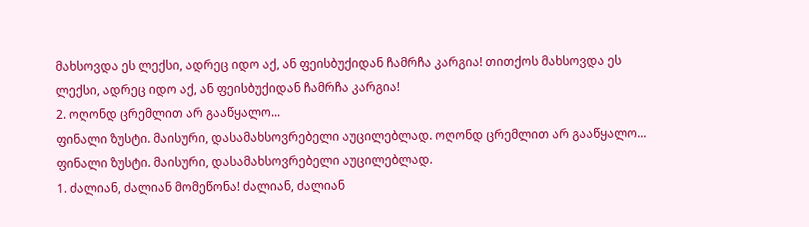მახსოვდა ეს ლექსი, ადრეც იდო აქ, ან ფეისბუქიდან ჩამრჩა კარგია! თითქოს მახსოვდა ეს ლექსი, ადრეც იდო აქ, ან ფეისბუქიდან ჩამრჩა კარგია!
2. ოღონდ ცრემლით არ გააწყალო...
ფინალი ზუსტი. მაისური, დასამახსოვრებელი აუცილებლად. ოღონდ ცრემლით არ გააწყალო...
ფინალი ზუსტი. მაისური, დასამახსოვრებელი აუცილებლად.
1. ძალიან, ძალიან მომეწონა! ძალიან, ძალიან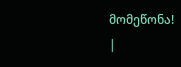მომეწონა!
|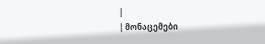|
| მონაცემები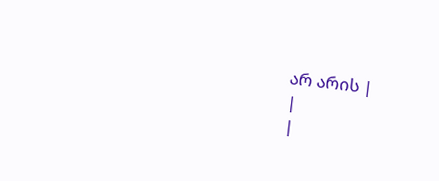არ არის |
|
|